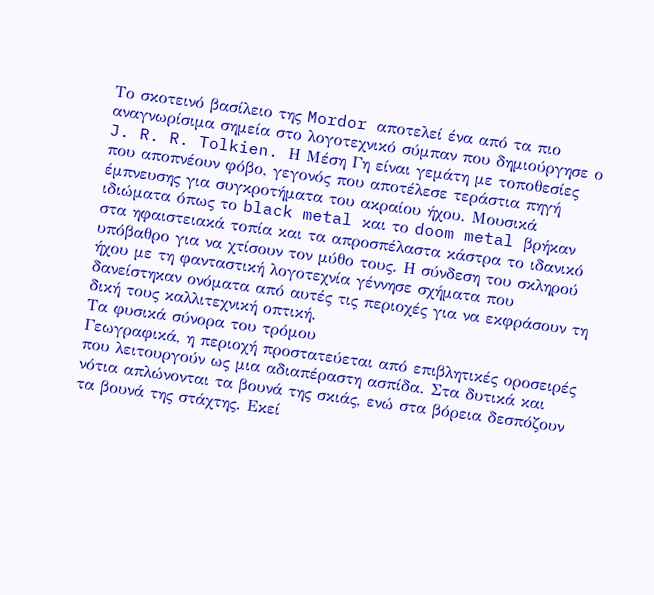Το σκοτεινό βασίλειο της Mordor αποτελεί ένα από τα πιο αναγνωρίσιμα σημεία στο λογοτεχνικό σύμπαν που δημιούργησε ο J. R. R. Tolkien. Η Μέση Γη είναι γεμάτη με τοποθεσίες που αποπνέουν φόβο, γεγονός που αποτέλεσε τεράστια πηγή έμπνευσης για συγκροτήματα του ακραίου ήχου. Μουσικά ιδιώματα όπως το black metal και το doom metal βρήκαν στα ηφαιστειακά τοπία και τα απροσπέλαστα κάστρα το ιδανικό υπόβαθρο για να χτίσουν τον μύθο τους. Η σύνδεση του σκληρού ήχου με τη φανταστική λογοτεχνία γέννησε σχήματα που δανείστηκαν ονόματα από αυτές τις περιοχές για να εκφράσουν τη δική τους καλλιτεχνική οπτική.
Τα φυσικά σύνορα του τρόμου
Γεωγραφικά, η περιοχή προστατεύεται από επιβλητικές οροσειρές που λειτουργούν ως μια αδιαπέραστη ασπίδα. Στα δυτικά και νότια απλώνονται τα βουνά της σκιάς, ενώ στα βόρεια δεσπόζουν τα βουνά της στάχτης. Εκεί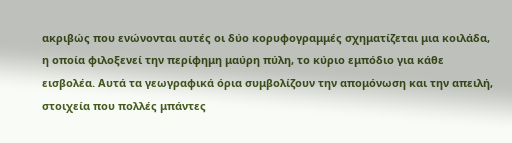ακριβώς που ενώνονται αυτές οι δύο κορυφογραμμές σχηματίζεται μια κοιλάδα, η οποία φιλοξενεί την περίφημη μαύρη πύλη, το κύριο εμπόδιο για κάθε εισβολέα. Αυτά τα γεωγραφικά όρια συμβολίζουν την απομόνωση και την απειλή, στοιχεία που πολλές μπάντες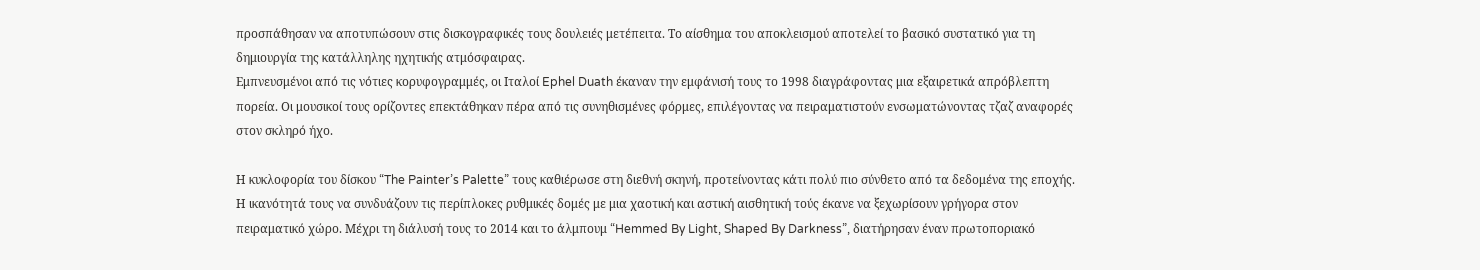προσπάθησαν να αποτυπώσουν στις δισκογραφικές τους δουλειές μετέπειτα. Το αίσθημα του αποκλεισμού αποτελεί το βασικό συστατικό για τη δημιουργία της κατάλληλης ηχητικής ατμόσφαιρας.
Εμπνευσμένοι από τις νότιες κορυφογραμμές, οι Ιταλοί Ephel Duath έκαναν την εμφάνισή τους το 1998 διαγράφοντας μια εξαιρετικά απρόβλεπτη πορεία. Οι μουσικοί τους ορίζοντες επεκτάθηκαν πέρα από τις συνηθισμένες φόρμες, επιλέγοντας να πειραματιστούν ενσωματώνοντας τζαζ αναφορές στον σκληρό ήχο.

Η κυκλοφορία του δίσκου “The Painter’s Palette” τους καθιέρωσε στη διεθνή σκηνή, προτείνοντας κάτι πολύ πιο σύνθετο από τα δεδομένα της εποχής. Η ικανότητά τους να συνδυάζουν τις περίπλοκες ρυθμικές δομές με μια χαοτική και αστική αισθητική τούς έκανε να ξεχωρίσουν γρήγορα στον πειραματικό χώρο. Μέχρι τη διάλυσή τους το 2014 και το άλμπουμ “Hemmed By Light, Shaped By Darkness”, διατήρησαν έναν πρωτοποριακό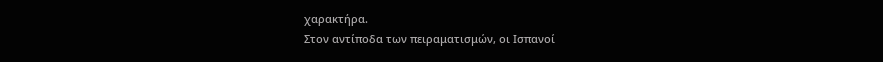χαρακτήρα.
Στον αντίποδα των πειραματισμών, οι Ισπανοί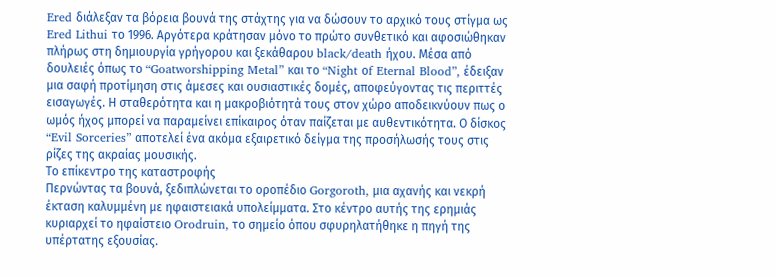Ered διάλεξαν τα βόρεια βουνά της στάχτης για να δώσουν το αρχικό τους στίγμα ως Ered Lithui το 1996. Αργότερα κράτησαν μόνο το πρώτο συνθετικό και αφοσιώθηκαν πλήρως στη δημιουργία γρήγορου και ξεκάθαρου black/death ήχου. Μέσα από δουλειές όπως το “Goatworshipping Metal” και το “Night οf Eternal Blood”, έδειξαν μια σαφή προτίμηση στις άμεσες και ουσιαστικές δομές, αποφεύγοντας τις περιττές εισαγωγές. Η σταθερότητα και η μακροβιότητά τους στον χώρο αποδεικνύουν πως ο ωμός ήχος μπορεί να παραμείνει επίκαιρος όταν παίζεται με αυθεντικότητα. Ο δίσκος “Evil Sorceries” αποτελεί ένα ακόμα εξαιρετικό δείγμα της προσήλωσής τους στις ρίζες της ακραίας μουσικής.
Το επίκεντρο της καταστροφής
Περνώντας τα βουνά, ξεδιπλώνεται το οροπέδιο Gorgoroth, μια αχανής και νεκρή έκταση καλυμμένη με ηφαιστειακά υπολείμματα. Στο κέντρο αυτής της ερημιάς κυριαρχεί το ηφαίστειο Orodruin, το σημείο όπου σφυρηλατήθηκε η πηγή της υπέρτατης εξουσίας.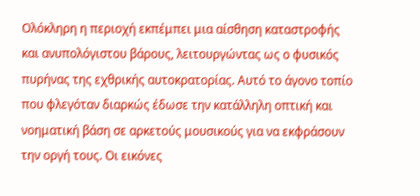Ολόκληρη η περιοχή εκπέμπει μια αίσθηση καταστροφής και ανυπολόγιστου βάρους, λειτουργώντας ως ο φυσικός πυρήνας της εχθρικής αυτοκρατορίας. Αυτό το άγονο τοπίο που φλεγόταν διαρκώς έδωσε την κατάλληλη οπτική και νοηματική βάση σε αρκετούς μουσικούς για να εκφράσουν την οργή τους. Οι εικόνες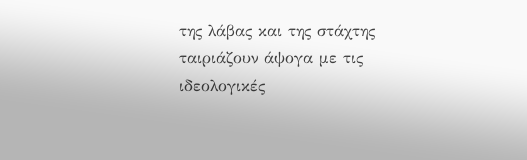της λάβας και της στάχτης ταιριάζουν άψογα με τις ιδεολογικές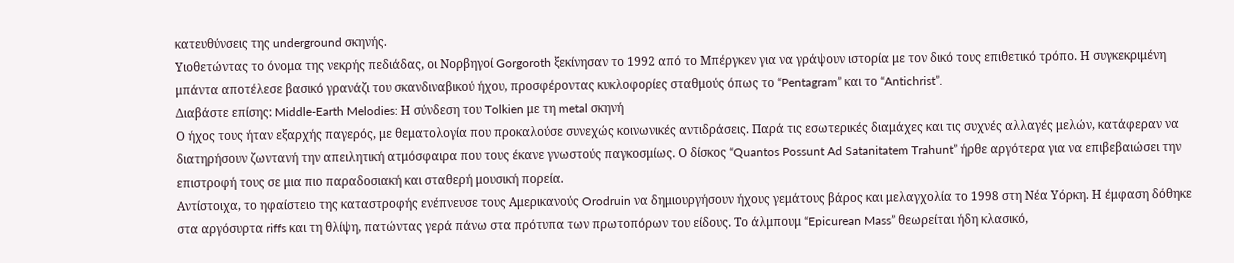κατευθύνσεις της underground σκηνής.
Υιοθετώντας το όνομα της νεκρής πεδιάδας, οι Νορβηγοί Gorgoroth ξεκίνησαν το 1992 από το Μπέργκεν για να γράψουν ιστορία με τον δικό τους επιθετικό τρόπο. Η συγκεκριμένη μπάντα αποτέλεσε βασικό γρανάζι του σκανδιναβικού ήχου, προσφέροντας κυκλοφορίες σταθμούς όπως το “Pentagram” και το “Antichrist”.
Διαβάστε επίσης: Middle-Earth Melodies: Η σύνδεση του Tolkien με τη metal σκηνή
Ο ήχος τους ήταν εξαρχής παγερός, με θεματολογία που προκαλούσε συνεχώς κοινωνικές αντιδράσεις. Παρά τις εσωτερικές διαμάχες και τις συχνές αλλαγές μελών, κατάφεραν να διατηρήσουν ζωντανή την απειλητική ατμόσφαιρα που τους έκανε γνωστούς παγκοσμίως. Ο δίσκος “Quantos Possunt Ad Satanitatem Trahunt” ήρθε αργότερα για να επιβεβαιώσει την επιστροφή τους σε μια πιο παραδοσιακή και σταθερή μουσική πορεία.
Αντίστοιχα, το ηφαίστειο της καταστροφής ενέπνευσε τους Αμερικανούς Orodruin να δημιουργήσουν ήχους γεμάτους βάρος και μελαγχολία το 1998 στη Νέα Υόρκη. Η έμφαση δόθηκε στα αργόσυρτα riffs και τη θλίψη, πατώντας γερά πάνω στα πρότυπα των πρωτοπόρων του είδους. Το άλμπουμ “Epicurean Mass” θεωρείται ήδη κλασικό,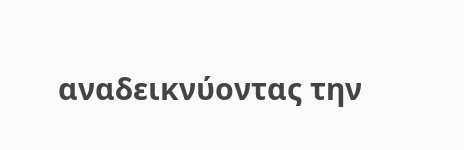αναδεικνύοντας την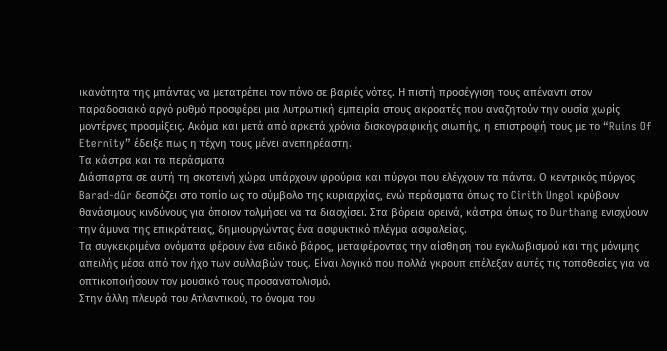ικανότητα της μπάντας να μετατρέπει τον πόνο σε βαριές νότες. Η πιστή προσέγγιση τους απέναντι στον παραδοσιακό αργό ρυθμό προσφέρει μια λυτρωτική εμπειρία στους ακροατές που αναζητούν την ουσία χωρίς μοντέρνες προσμίξεις. Ακόμα και μετά από αρκετά χρόνια δισκογραφικής σιωπής, η επιστροφή τους με το “Ruins Of Eternity” έδειξε πως η τέχνη τους μένει ανεπηρέαστη.
Τα κάστρα και τα περάσματα
Διάσπαρτα σε αυτή τη σκοτεινή χώρα υπάρχουν φρούρια και πύργοι που ελέγχουν τα πάντα. Ο κεντρικός πύργος Barad-dûr δεσπόζει στο τοπίο ως το σύμβολο της κυριαρχίας, ενώ περάσματα όπως το Cirith Ungol κρύβουν θανάσιμους κινδύνους για όποιον τολμήσει να τα διασχίσει. Στα βόρεια ορεινά, κάστρα όπως το Durthang ενισχύουν την άμυνα της επικράτειας, δημιουργώντας ένα ασφυκτικό πλέγμα ασφαλείας.
Τα συγκεκριμένα ονόματα φέρουν ένα ειδικό βάρος, μεταφέροντας την αίσθηση του εγκλωβισμού και της μόνιμης απειλής μέσα από τον ήχο των συλλαβών τους. Είναι λογικό που πολλά γκρουπ επέλεξαν αυτές τις τοποθεσίες για να οπτικοποιήσουν τον μουσικό τους προσανατολισμό.
Στην άλλη πλευρά του Ατλαντικού, το όνομα του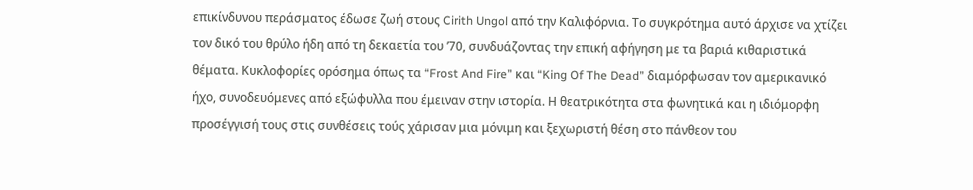επικίνδυνου περάσματος έδωσε ζωή στους Cirith Ungol από την Καλιφόρνια. Το συγκρότημα αυτό άρχισε να χτίζει τον δικό του θρύλο ήδη από τη δεκαετία του ’70, συνδυάζοντας την επική αφήγηση με τα βαριά κιθαριστικά θέματα. Κυκλοφορίες ορόσημα όπως τα “Frost And Fire” και “King Of The Dead” διαμόρφωσαν τον αμερικανικό ήχο, συνοδευόμενες από εξώφυλλα που έμειναν στην ιστορία. Η θεατρικότητα στα φωνητικά και η ιδιόμορφη προσέγγισή τους στις συνθέσεις τούς χάρισαν μια μόνιμη και ξεχωριστή θέση στο πάνθεον του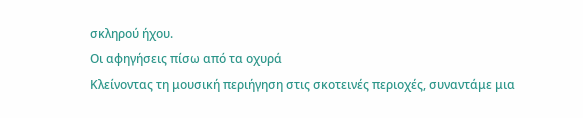σκληρού ήχου.
Οι αφηγήσεις πίσω από τα οχυρά
Κλείνοντας τη μουσική περιήγηση στις σκοτεινές περιοχές, συναντάμε μια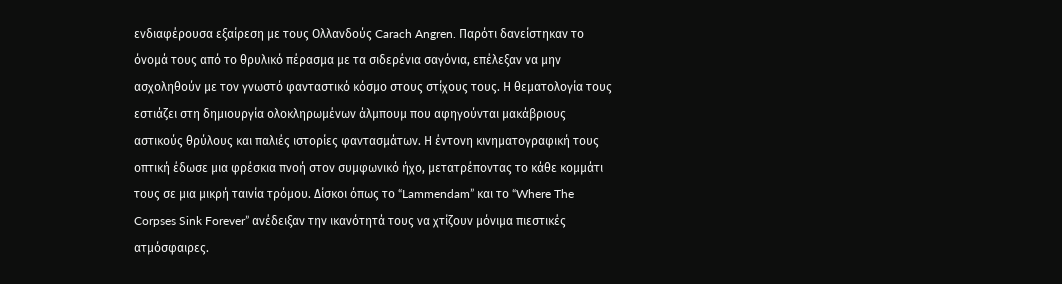ενδιαφέρουσα εξαίρεση με τους Ολλανδούς Carach Angren. Παρότι δανείστηκαν το όνομά τους από το θρυλικό πέρασμα με τα σιδερένια σαγόνια, επέλεξαν να μην ασχοληθούν με τον γνωστό φανταστικό κόσμο στους στίχους τους. Η θεματολογία τους εστιάζει στη δημιουργία ολοκληρωμένων άλμπουμ που αφηγούνται μακάβριους αστικούς θρύλους και παλιές ιστορίες φαντασμάτων. Η έντονη κινηματογραφική τους οπτική έδωσε μια φρέσκια πνοή στον συμφωνικό ήχο, μετατρέποντας το κάθε κομμάτι τους σε μια μικρή ταινία τρόμου. Δίσκοι όπως το “Lammendam” και το “Where The Corpses Sink Forever” ανέδειξαν την ικανότητά τους να χτίζουν μόνιμα πιεστικές ατμόσφαιρες.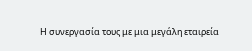Η συνεργασία τους με μια μεγάλη εταιρεία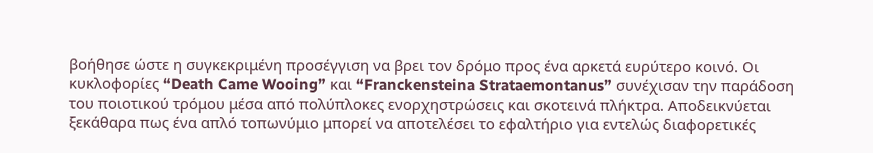βοήθησε ώστε η συγκεκριμένη προσέγγιση να βρει τον δρόμο προς ένα αρκετά ευρύτερο κοινό. Οι κυκλοφορίες “Death Came Wooing” και “Franckensteina Strataemontanus” συνέχισαν την παράδοση του ποιοτικού τρόμου μέσα από πολύπλοκες ενορχηστρώσεις και σκοτεινά πλήκτρα. Αποδεικνύεται ξεκάθαρα πως ένα απλό τοπωνύμιο μπορεί να αποτελέσει το εφαλτήριο για εντελώς διαφορετικές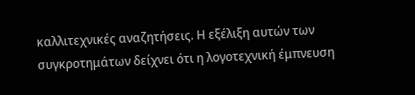καλλιτεχνικές αναζητήσεις. Η εξέλιξη αυτών των συγκροτημάτων δείχνει ότι η λογοτεχνική έμπνευση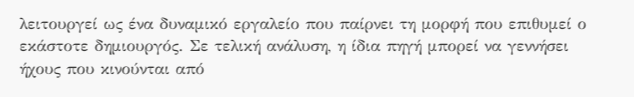λειτουργεί ως ένα δυναμικό εργαλείο που παίρνει τη μορφή που επιθυμεί ο εκάστοτε δημιουργός. Σε τελική ανάλυση, η ίδια πηγή μπορεί να γεννήσει ήχους που κινούνται από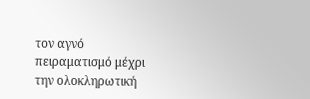τον αγνό πειραματισμό μέχρι την ολοκληρωτική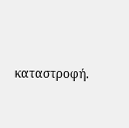καταστροφή.